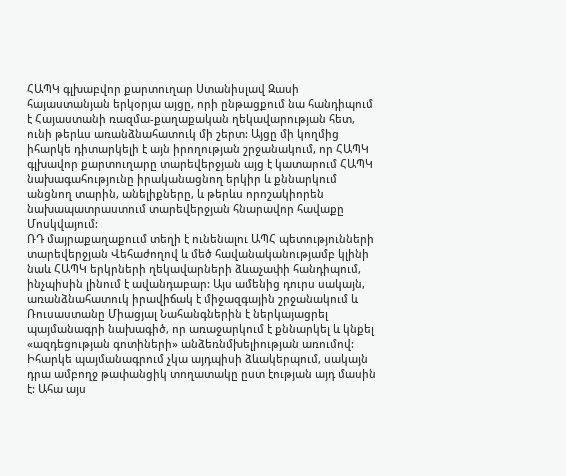ՀԱՊԿ գլխաբվոր քարտուղար Ստանիսլավ Զասի հայաստանյան երկօրյա այցը, որի ընթացքում նա հանդիպում է Հայաստանի ռազմա-քաղաքական ղեկավարության հետ, ունի թերևս առանձնահատուկ մի շերտ: Այցը մի կողմից իհարկե դիտարկելի է այն իրողության շրջանակում, որ ՀԱՊԿ գլխավոր քարտուղարը տարեվերջյան այց է կատարում ՀԱՊԿ նախագահությունը իրականացնող երկիր և քննարկում անցնող տարին, անելիքները, և թերևս որոշակիորեն նախապատրաստում տարեվերջյան հնարավոր հավաքը Մոսկվայում:
ՌԴ մայրաքաղաքոււմ տեղի է ունենալու ԱՊՀ պետությունների տարեվերջյան Վեհաժողով և մեծ հավանականությամբ կլինի նաև ՀԱՊԿ երկրների ղեկավարների ձևաչափի հանդիպում, ինչպիսին լինում է ավանդաբար: Այս ամենից դուրս սակայն, առանձնահատուկ իրավիճակ է միջազգային շրջանակում և Ռուսաստանը Միացյալ Նահանգներին է ներկայացրել պայմանագրի նախագիծ, որ առաջարկում է քննարկել և կնքել «ազդեցության գոտիների» անձեռնմխելիության առումով:
Իհարկե պայմանագրում չկա այդպիսի ձևակերպում, սակայն դրա ամբողջ թափանցիկ տողատակը ըստ էության այդ մասին է: Ահա այս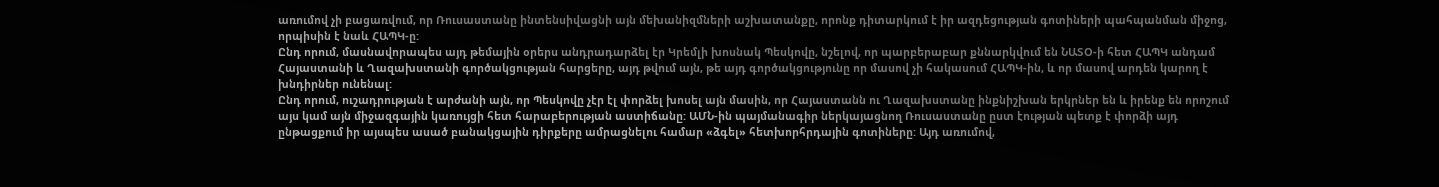առումով չի բացառվում, որ Ռուսաստանը ինտենսիվացնի այն մեխանիզմների աշխատանքը, որոնք դիտարկում է իր ազդեցության գոտիների պահպանման միջոց, որպիսին է նաև ՀԱՊԿ-ը:
Ընդ որում, մասնավորապես այդ թեմային օրերս անդրադարձել էր Կրեմլի խոսնակ Պեսկովը, նշելով, որ պարբերաբար քննարկվում են ՆԱՏՕ-ի հետ ՀԱՊԿ անդամ Հայաստանի և Ղազախստանի գործակցության հարցերը, այդ թվում այն, թե այդ գործակցությունը որ մասով չի հակասում ՀԱՊԿ-ին, և որ մասով արդեն կարող է խնդիրներ ունենալ:
Ընդ որում, ուշադրության է արժանի այն, որ Պեսկովը չէր էլ փորձել խոսել այն մասին, որ Հայաստանն ու Ղազախստանը ինքնիշխան երկրներ են և իրենք են որոշում այս կամ այն միջազգային կառույցի հետ հարաբերության աստիճանը: ԱՄՆ-ին պայմանագիր ներկայացնող Ռուսաստանը ըստ էության պետք է փորձի այդ ընթացքում իր այսպես ասած բանակցային դիրքերը ամրացնելու համար «ձգել» հետխորհրդային գոտիները: Այդ առումով,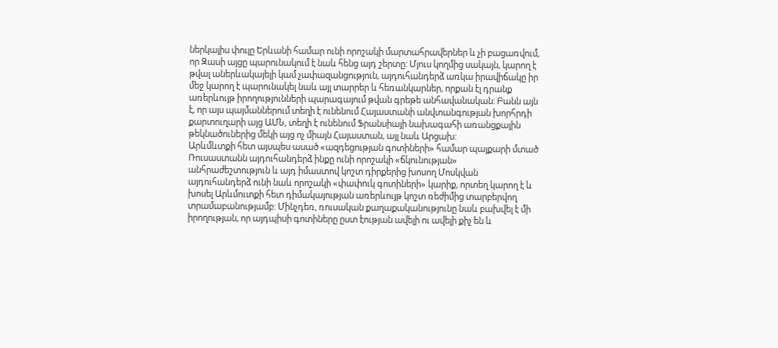ներկայիս փուլը Երևանի համար ունի որոշակի մարտահրավերներ և չի բացառվում, որ Զասի այցը պարունակում է նաև հենց այդ շերտը: Մյուս կողմից սակայն, կարող է թվալ աներևակայելի կամ չափազանցություն, այդուհանդերձ առկա իրավիճակը իր մեջ կարող է պարունակել նաև այլ տարրեր և հեռանկարներ, որքան էլ դրանք առերևույթ իրողությունների պարագայում թվան գրեթե անհավանական: Բանն այն է, որ այս պայմաններում տեղի է ունենում Հայաստանի անվտանգության խորհրդի քարտուղարի այց ԱՄՆ, տեղի է ունենում Ֆրանսիայի նախագահի առանցքային թեկնածուներից մեկի այց ոչ միայն Հայաստան, այլ նաև Արցախ:
Արևմևտքի հետ այսպես ասած «ազդեցության գոտիների» համար պայքարի մտած Ռուսաստանն այդուհանդերձ ինքը ունի որոշակի «ճկունության» անհրաժեշտություն և այդ իմաստով կոշտ դիրքերից խոսող Մոսկվան այդուհանդերձ ունի նաև որոշակի «փափուկ գոտիների» կարիք, որտեղ կարող է և խոսել Արևմուտքի հետ դիմակայության առերևույթ կոշտ ռեժիմից տարբերվող տրամաբանությամբ: Մինչդեռ, ռուսական քաղաքականությունը նաև բախվել է մի իրողության, որ այդպիսի գոտիները ըստ էության ավելի ու ավելի քիչ են և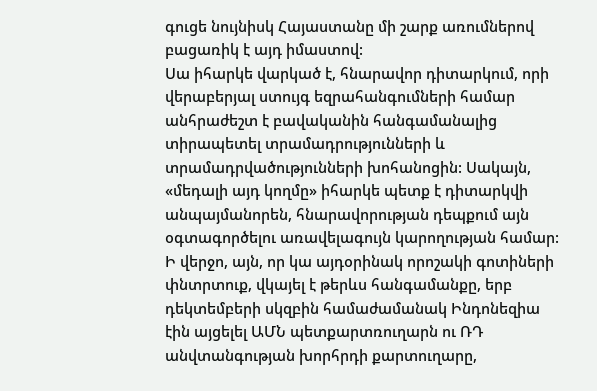գուցե նույնիսկ Հայաստանը մի շարք առումներով բացառիկ է այդ իմաստով:
Սա իհարկե վարկած է, հնարավոր դիտարկում, որի վերաբերյալ ստույգ եզրահանգումների համար անհրաժեշտ է բավականին հանգամանալից տիրապետել տրամադրությունների և տրամադրվածությունների խոհանոցին: Սակայն, «մեդալի այդ կողմը» իհարկե պետք է դիտարկվի անպայմանորեն, հնարավորության դեպքում այն օգտագործելու առավելագույն կարողության համար: Ի վերջո, այն, որ կա այդօրինակ որոշակի գոտիների փնտրտուք, վկայել է թերևս հանգամանքը, երբ դեկտեմբերի սկզբին համաժամանակ Ինդոնեզիա էին այցելել ԱՄՆ պետքարտռուղարն ու ՌԴ անվտանգության խորհրդի քարտուղարը,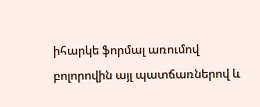իհարկե ֆորմալ առումով բոլորովին այլ պատճառներով և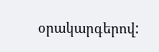օրակարգերով: